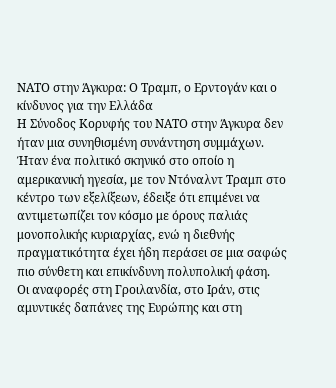ΝΑΤΟ στην Άγκυρα: Ο Τραμπ, ο Ερντογάν και ο κίνδυνος για την Ελλάδα
Η Σύνοδος Κορυφής του ΝΑΤΟ στην Άγκυρα δεν ήταν μια συνηθισμένη συνάντηση συμμάχων. Ήταν ένα πολιτικό σκηνικό στο οποίο η αμερικανική ηγεσία, με τον Ντόναλντ Τραμπ στο κέντρο των εξελίξεων, έδειξε ότι επιμένει να αντιμετωπίζει τον κόσμο με όρους παλιάς μονοπολικής κυριαρχίας, ενώ η διεθνής πραγματικότητα έχει ήδη περάσει σε μια σαφώς πιο σύνθετη και επικίνδυνη πολυπολική φάση.
Οι αναφορές στη Γροιλανδία, στο Ιράν, στις αμυντικές δαπάνες της Ευρώπης και στη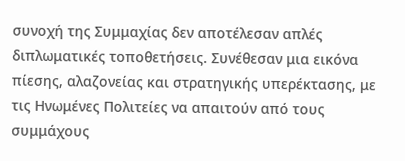συνοχή της Συμμαχίας δεν αποτέλεσαν απλές διπλωματικές τοποθετήσεις. Συνέθεσαν μια εικόνα πίεσης, αλαζονείας και στρατηγικής υπερέκτασης, με τις Ηνωμένες Πολιτείες να απαιτούν από τους συμμάχους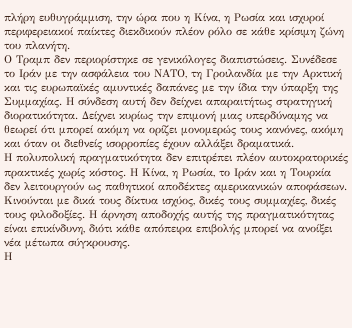πλήρη ευθυγράμμιση, την ώρα που η Κίνα, η Ρωσία και ισχυροί περιφερειακοί παίκτες διεκδικούν πλέον ρόλο σε κάθε κρίσιμη ζώνη του πλανήτη.
Ο Τραμπ δεν περιορίστηκε σε γενικόλογες διαπιστώσεις. Συνέδεσε το Ιράν με την ασφάλεια του ΝΑΤΟ, τη Γροιλανδία με την Αρκτική και τις ευρωπαϊκές αμυντικές δαπάνες με την ίδια την ύπαρξη της Συμμαχίας. Η σύνδεση αυτή δεν δείχνει απαραιτήτως στρατηγική διορατικότητα. Δείχνει κυρίως την επιμονή μιας υπερδύναμης να θεωρεί ότι μπορεί ακόμη να ορίζει μονομερώς τους κανόνες, ακόμη και όταν οι διεθνείς ισορροπίες έχουν αλλάξει δραματικά.
Η πολυπολική πραγματικότητα δεν επιτρέπει πλέον αυτοκρατορικές πρακτικές χωρίς κόστος. Η Κίνα, η Ρωσία, το Ιράν και η Τουρκία δεν λειτουργούν ως παθητικοί αποδέκτες αμερικανικών αποφάσεων. Κινούνται με δικά τους δίκτυα ισχύος, δικές τους συμμαχίες, δικές τους φιλοδοξίες. Η άρνηση αποδοχής αυτής της πραγματικότητας είναι επικίνδυνη, διότι κάθε απόπειρα επιβολής μπορεί να ανοίξει νέα μέτωπα σύγκρουσης.
Η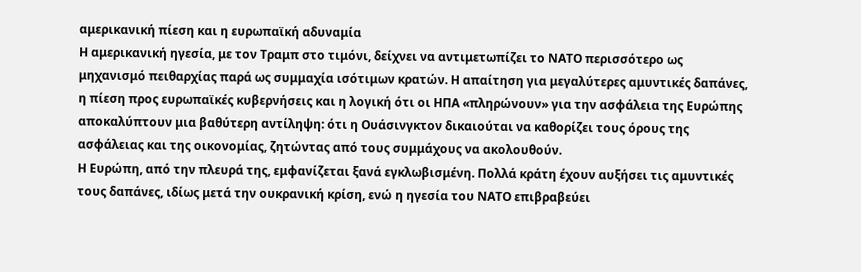αμερικανική πίεση και η ευρωπαϊκή αδυναμία
Η αμερικανική ηγεσία, με τον Τραμπ στο τιμόνι, δείχνει να αντιμετωπίζει το ΝΑΤΟ περισσότερο ως μηχανισμό πειθαρχίας παρά ως συμμαχία ισότιμων κρατών. Η απαίτηση για μεγαλύτερες αμυντικές δαπάνες, η πίεση προς ευρωπαϊκές κυβερνήσεις και η λογική ότι οι ΗΠΑ «πληρώνουν» για την ασφάλεια της Ευρώπης αποκαλύπτουν μια βαθύτερη αντίληψη: ότι η Ουάσινγκτον δικαιούται να καθορίζει τους όρους της ασφάλειας και της οικονομίας, ζητώντας από τους συμμάχους να ακολουθούν.
Η Ευρώπη, από την πλευρά της, εμφανίζεται ξανά εγκλωβισμένη. Πολλά κράτη έχουν αυξήσει τις αμυντικές τους δαπάνες, ιδίως μετά την ουκρανική κρίση, ενώ η ηγεσία του ΝΑΤΟ επιβραβεύει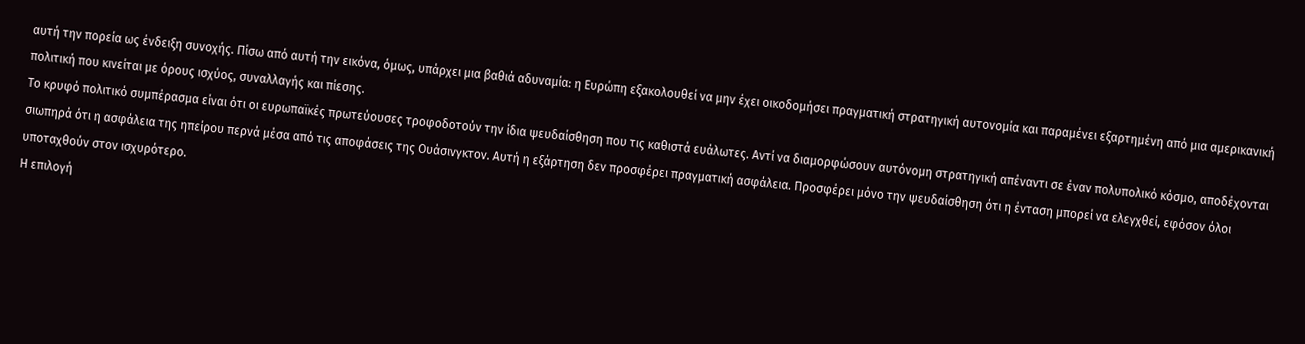αυτή την πορεία ως ένδειξη συνοχής. Πίσω από αυτή την εικόνα, όμως, υπάρχει μια βαθιά αδυναμία: η Ευρώπη εξακολουθεί να μην έχει οικοδομήσει πραγματική στρατηγική αυτονομία και παραμένει εξαρτημένη από μια αμερικανική πολιτική που κινείται με όρους ισχύος, συναλλαγής και πίεσης.
Το κρυφό πολιτικό συμπέρασμα είναι ότι οι ευρωπαϊκές πρωτεύουσες τροφοδοτούν την ίδια ψευδαίσθηση που τις καθιστά ευάλωτες. Αντί να διαμορφώσουν αυτόνομη στρατηγική απέναντι σε έναν πολυπολικό κόσμο, αποδέχονται σιωπηρά ότι η ασφάλεια της ηπείρου περνά μέσα από τις αποφάσεις της Ουάσινγκτον. Αυτή η εξάρτηση δεν προσφέρει πραγματική ασφάλεια. Προσφέρει μόνο την ψευδαίσθηση ότι η ένταση μπορεί να ελεγχθεί, εφόσον όλοι υποταχθούν στον ισχυρότερο.
Η επιλογή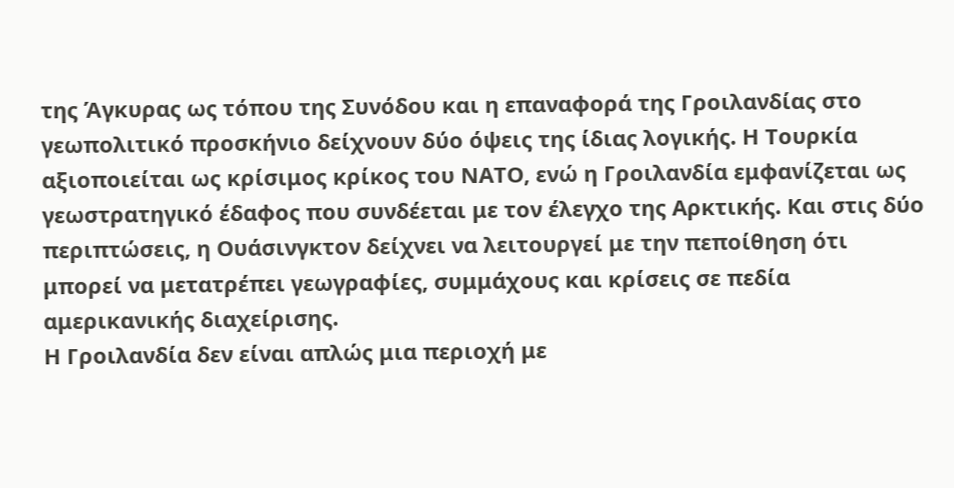της Άγκυρας ως τόπου της Συνόδου και η επαναφορά της Γροιλανδίας στο γεωπολιτικό προσκήνιο δείχνουν δύο όψεις της ίδιας λογικής. Η Τουρκία αξιοποιείται ως κρίσιμος κρίκος του ΝΑΤΟ, ενώ η Γροιλανδία εμφανίζεται ως γεωστρατηγικό έδαφος που συνδέεται με τον έλεγχο της Αρκτικής. Και στις δύο περιπτώσεις, η Ουάσινγκτον δείχνει να λειτουργεί με την πεποίθηση ότι μπορεί να μετατρέπει γεωγραφίες, συμμάχους και κρίσεις σε πεδία αμερικανικής διαχείρισης.
Η Γροιλανδία δεν είναι απλώς μια περιοχή με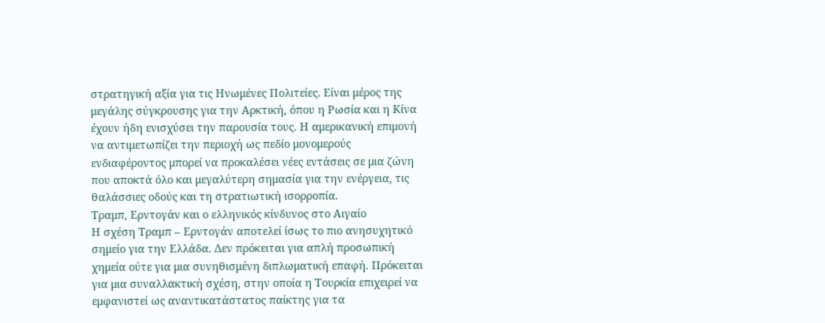στρατηγική αξία για τις Ηνωμένες Πολιτείες. Είναι μέρος της μεγάλης σύγκρουσης για την Αρκτική, όπου η Ρωσία και η Κίνα έχουν ήδη ενισχύσει την παρουσία τους. Η αμερικανική επιμονή να αντιμετωπίζει την περιοχή ως πεδίο μονομερούς ενδιαφέροντος μπορεί να προκαλέσει νέες εντάσεις σε μια ζώνη που αποκτά όλο και μεγαλύτερη σημασία για την ενέργεια, τις θαλάσσιες οδούς και τη στρατιωτική ισορροπία.
Τραμπ, Ερντογάν και ο ελληνικός κίνδυνος στο Αιγαίο
Η σχέση Τραμπ – Ερντογάν αποτελεί ίσως το πιο ανησυχητικό σημείο για την Ελλάδα. Δεν πρόκειται για απλή προσωπική χημεία ούτε για μια συνηθισμένη διπλωματική επαφή. Πρόκειται για μια συναλλακτική σχέση, στην οποία η Τουρκία επιχειρεί να εμφανιστεί ως αναντικατάστατος παίκτης για τα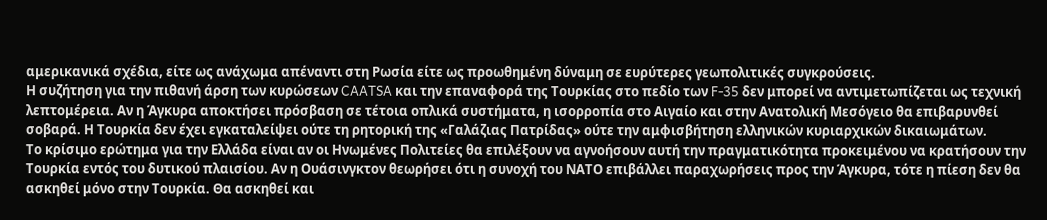αμερικανικά σχέδια, είτε ως ανάχωμα απέναντι στη Ρωσία είτε ως προωθημένη δύναμη σε ευρύτερες γεωπολιτικές συγκρούσεις.
Η συζήτηση για την πιθανή άρση των κυρώσεων CAATSA και την επαναφορά της Τουρκίας στο πεδίο των F-35 δεν μπορεί να αντιμετωπίζεται ως τεχνική λεπτομέρεια. Αν η Άγκυρα αποκτήσει πρόσβαση σε τέτοια οπλικά συστήματα, η ισορροπία στο Αιγαίο και στην Ανατολική Μεσόγειο θα επιβαρυνθεί σοβαρά. Η Τουρκία δεν έχει εγκαταλείψει ούτε τη ρητορική της «Γαλάζιας Πατρίδας» ούτε την αμφισβήτηση ελληνικών κυριαρχικών δικαιωμάτων.
Το κρίσιμο ερώτημα για την Ελλάδα είναι αν οι Ηνωμένες Πολιτείες θα επιλέξουν να αγνοήσουν αυτή την πραγματικότητα προκειμένου να κρατήσουν την Τουρκία εντός του δυτικού πλαισίου. Αν η Ουάσινγκτον θεωρήσει ότι η συνοχή του ΝΑΤΟ επιβάλλει παραχωρήσεις προς την Άγκυρα, τότε η πίεση δεν θα ασκηθεί μόνο στην Τουρκία. Θα ασκηθεί και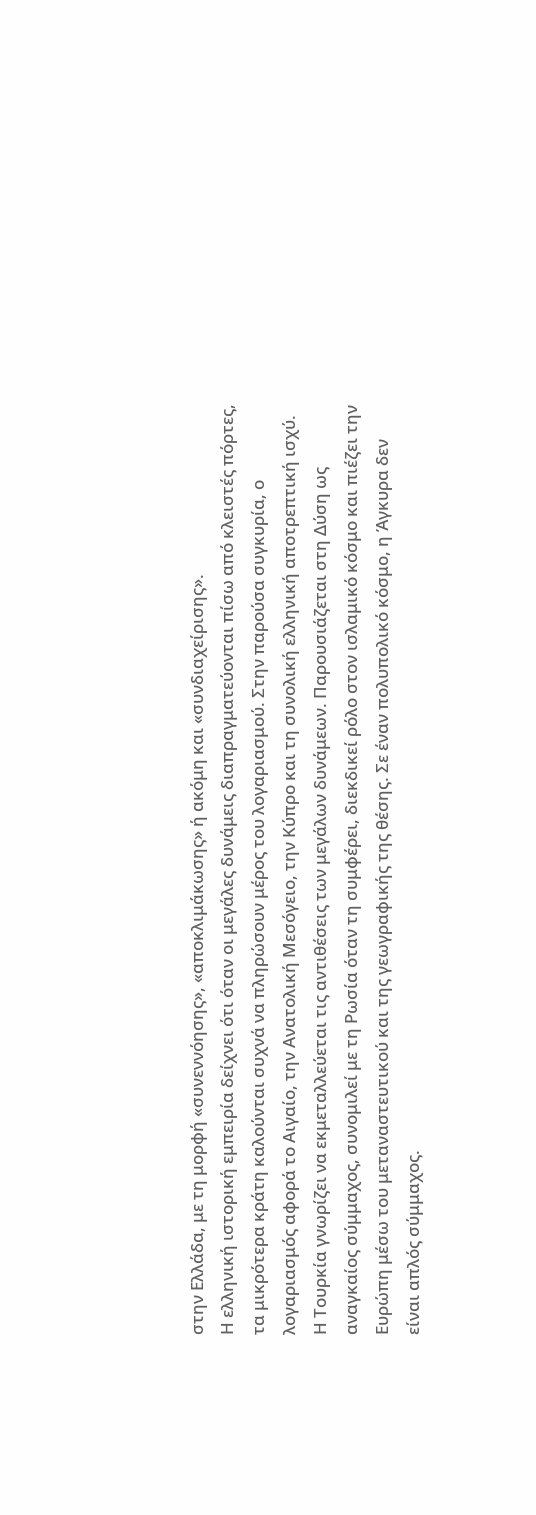στην Ελλάδα, με τη μορφή «συνεννόησης», «αποκλιμάκωσης» ή ακόμη και «συνδιαχείρισης».
Η ελληνική ιστορική εμπειρία δείχνει ότι όταν οι μεγάλες δυνάμεις διαπραγματεύονται πίσω από κλειστές πόρτες, τα μικρότερα κράτη καλούνται συχνά να πληρώσουν μέρος του λογαριασμού. Στην παρούσα συγκυρία, ο λογαριασμός αφορά το Αιγαίο, την Ανατολική Μεσόγειο, την Κύπρο και τη συνολική ελληνική αποτρεπτική ισχύ.
Η Τουρκία γνωρίζει να εκμεταλλεύεται τις αντιθέσεις των μεγάλων δυνάμεων. Παρουσιάζεται στη Δύση ως αναγκαίος σύμμαχος, συνομιλεί με τη Ρωσία όταν τη συμφέρει, διεκδικεί ρόλο στον ισλαμικό κόσμο και πιέζει την Ευρώπη μέσω του μεταναστευτικού και της γεωγραφικής της θέσης. Σε έναν πολυπολικό κόσμο, η Άγκυρα δεν είναι απλός σύμμαχος.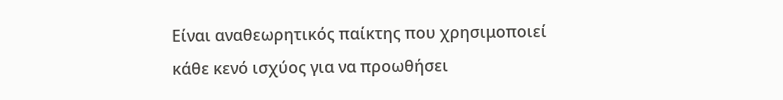Είναι αναθεωρητικός παίκτης που χρησιμοποιεί κάθε κενό ισχύος για να προωθήσει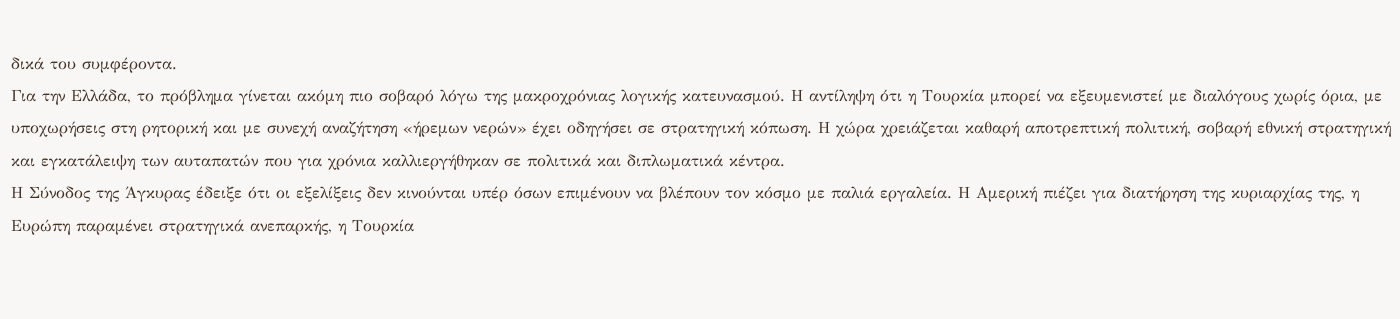δικά του συμφέροντα.
Για την Ελλάδα, το πρόβλημα γίνεται ακόμη πιο σοβαρό λόγω της μακροχρόνιας λογικής κατευνασμού. Η αντίληψη ότι η Τουρκία μπορεί να εξευμενιστεί με διαλόγους χωρίς όρια, με υποχωρήσεις στη ρητορική και με συνεχή αναζήτηση «ήρεμων νερών» έχει οδηγήσει σε στρατηγική κόπωση. Η χώρα χρειάζεται καθαρή αποτρεπτική πολιτική, σοβαρή εθνική στρατηγική και εγκατάλειψη των αυταπατών που για χρόνια καλλιεργήθηκαν σε πολιτικά και διπλωματικά κέντρα.
Η Σύνοδος της Άγκυρας έδειξε ότι οι εξελίξεις δεν κινούνται υπέρ όσων επιμένουν να βλέπουν τον κόσμο με παλιά εργαλεία. Η Αμερική πιέζει για διατήρηση της κυριαρχίας της, η Ευρώπη παραμένει στρατηγικά ανεπαρκής, η Τουρκία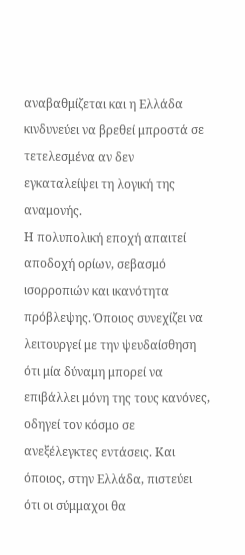αναβαθμίζεται και η Ελλάδα κινδυνεύει να βρεθεί μπροστά σε τετελεσμένα αν δεν εγκαταλείψει τη λογική της αναμονής.
Η πολυπολική εποχή απαιτεί αποδοχή ορίων, σεβασμό ισορροπιών και ικανότητα πρόβλεψης. Όποιος συνεχίζει να λειτουργεί με την ψευδαίσθηση ότι μία δύναμη μπορεί να επιβάλλει μόνη της τους κανόνες, οδηγεί τον κόσμο σε ανεξέλεγκτες εντάσεις. Και όποιος, στην Ελλάδα, πιστεύει ότι οι σύμμαχοι θα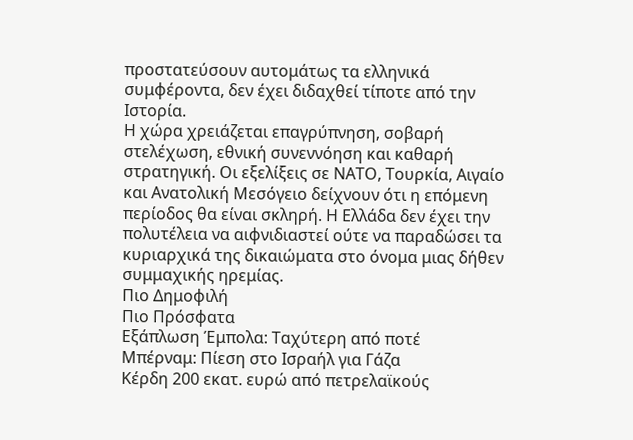προστατεύσουν αυτομάτως τα ελληνικά συμφέροντα, δεν έχει διδαχθεί τίποτε από την Ιστορία.
Η χώρα χρειάζεται επαγρύπνηση, σοβαρή στελέχωση, εθνική συνεννόηση και καθαρή στρατηγική. Οι εξελίξεις σε ΝΑΤΟ, Τουρκία, Αιγαίο και Ανατολική Μεσόγειο δείχνουν ότι η επόμενη περίοδος θα είναι σκληρή. Η Ελλάδα δεν έχει την πολυτέλεια να αιφνιδιαστεί ούτε να παραδώσει τα κυριαρχικά της δικαιώματα στο όνομα μιας δήθεν συμμαχικής ηρεμίας.
Πιο Δημοφιλή
Πιο Πρόσφατα
Εξάπλωση Έμπολα: Ταχύτερη από ποτέ
Μπέρναμ: Πίεση στο Ισραήλ για Γάζα
Κέρδη 200 εκατ. ευρώ από πετρελαϊκούς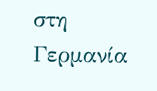στη Γερμανία